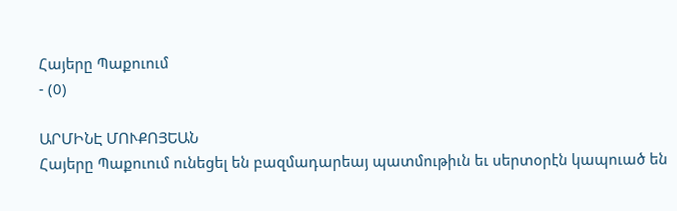Հայերը Պաքուում
- (0)

ԱՐՄԻՆԷ ՄՈՒՔՈՅԵԱՆ
Հայերը Պաքուում ունեցել են բազմադարեայ պատմութիւն եւ սերտօրէն կապուած են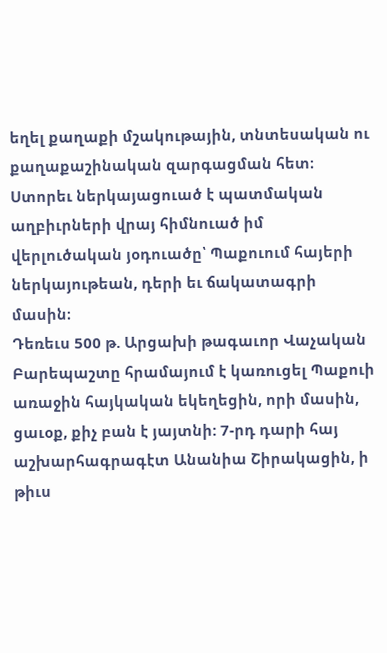եղել քաղաքի մշակութային, տնտեսական ու քաղաքաշինական զարգացման հետ։ Ստորեւ ներկայացուած է պատմական աղբիւրների վրայ հիմնուած իմ վերլուծական յօդուածը՝ Պաքուում հայերի ներկայութեան, դերի եւ ճակատագրի մասին։
Դեռեւս 500 թ. Արցախի թագաւոր Վաչական Բարեպաշտը հրամայում է կառուցել Պաքուի առաջին հայկական եկեղեցին, որի մասին, ցաւօք, քիչ բան է յայտնի: 7-րդ դարի հայ աշխարհագրագէտ Անանիա Շիրակացին, ի թիւս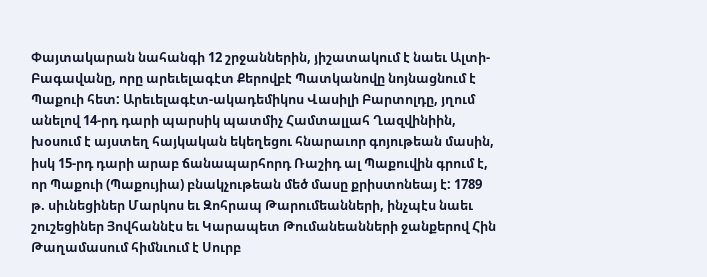Փայտակարան նահանգի 12 շրջաններին, յիշատակում է նաեւ Ալտի-Բագավանը, որը արեւելագէտ Քերովբէ Պատկանովը նոյնացնում է Պաքուի հետ: Արեւելագէտ-ակադեմիկոս Վասիլի Բարտոլդը, յղում անելով 14-րդ դարի պարսիկ պատմիչ Համտալլահ Ղազվինիին, խօսում է այստեղ հայկական եկեղեցու հնարաւոր գոյութեան մասին, իսկ 15-րդ դարի արաբ ճանապարհորդ Ռաշիդ ալ Պաքուվին գրում է, որ Պաքուի (Պաքույիա) բնակչութեան մեծ մասը քրիստոնեայ է: 1789 թ. սիւնեցիներ Մարկոս եւ Զոհրապ Թարումեանների, ինչպէս նաեւ շուշեցիներ Յովհաննէս եւ Կարապետ Թումանեանների ջանքերով Հին Թաղամասում հիմնւում է Սուրբ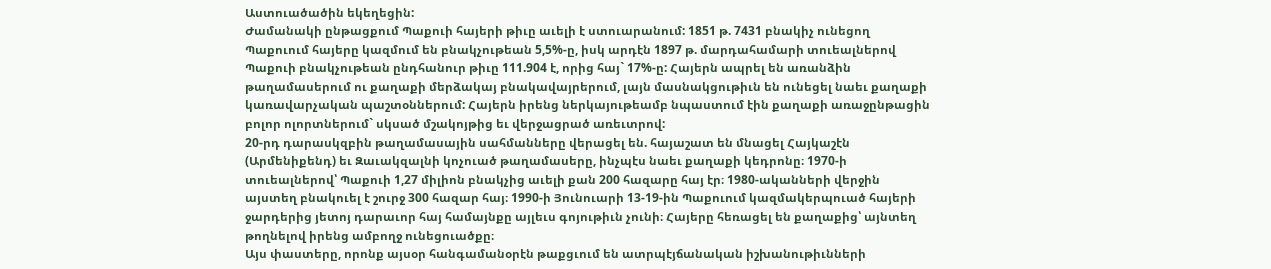Աստուածածին եկեղեցին:
Ժամանակի ընթացքում Պաքուի հայերի թիւը աւելի է ստուարանում: 1851 թ. 7431 բնակիչ ունեցող Պաքուում հայերը կազմում են բնակչութեան 5,5%-ը, իսկ արդէն 1897 թ. մարդահամարի տուեալներով Պաքուի բնակչութեան ընդհանուր թիւը 111.904 է, որից հայ` 17%-ը: Հայերն ապրել են առանձին թաղամասերում ու քաղաքի մերձակայ բնակավայրերում, լայն մասնակցութիւն են ունեցել նաեւ քաղաքի կառավարչական պաշտօններում: Հայերն իրենց ներկայութեամբ նպաստում էին քաղաքի առաջընթացին բոլոր ոլորտներում` սկսած մշակոյթից եւ վերջացրած առեւտրով:
20-րդ դարասկզբին թաղամասային սահմանները վերացել են. հայաշատ են մնացել Հայկաշէն (Արմենիքենդ) եւ Զաւակզալնի կոչուած թաղամասերը, ինչպէս նաեւ քաղաքի կեդրոնը։ 1970-ի տուեալներով՝ Պաքուի 1,27 միլիոն բնակչից աւելի քան 200 հազարը հայ էր։ 1980-ականների վերջին այստեղ բնակուել է շուրջ 300 հազար հայ։ 1990-ի Յունուարի 13-19-ին Պաքուում կազմակերպուած հայերի ջարդերից յետոյ դարաւոր հայ համայնքը այլեւս գոյութիւն չունի։ Հայերը հեռացել են քաղաքից՝ այնտեղ թողնելով իրենց ամբողջ ունեցուածքը։
Այս փաստերը, որոնք այսօր հանգամանօրէն թաքցւում են ատրպէյճանական իշխանութիւնների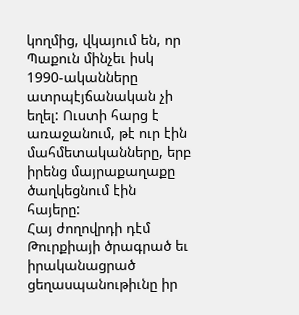կողմից, վկայում են, որ Պաքուն մինչեւ իսկ 1990-ականները ատրպէյճանական չի եղել: Ուստի հարց է առաջանում, թէ ուր էին մահմետականները, երբ իրենց մայրաքաղաքը ծաղկեցնում էին հայերը:
Հայ ժողովրդի դէմ Թուրքիայի ծրագրած եւ իրականացրած ցեղասպանութիւնը իր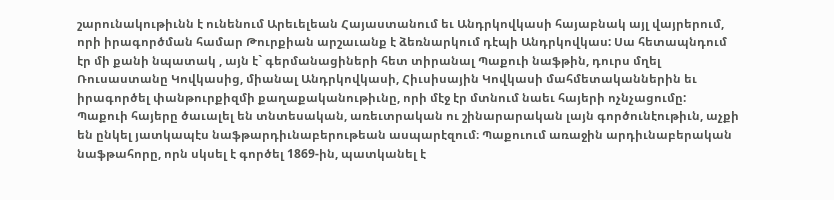շարունակութիւնն է ունենում Արեւելեան Հայաստանում եւ Անդրկովկասի հայաբնակ այլ վայրերում, որի իրագործման համար Թուրքիան արշաւանք է ձեռնարկում դէպի Անդրկովկաս: Սա հետապնդում էր մի քանի նպատակ , այն է` գերմանացիների հետ տիրանալ Պաքուի նաֆթին, դուրս մղել Ռուսաստանը Կովկասից, միանալ Անդրկովկասի, Հիւսիսային Կովկասի մահմետականներին եւ իրագործել փանթուրքիզմի քաղաքականութիւնը, որի մէջ էր մտնում նաեւ հայերի ոչնչացումը:
Պաքուի հայերը ծաւալել են տնտեսական, առեւտրական ու շինարարական լայն գործունէութիւն, աչքի են ընկել յատկապէս նաֆթարդիւնաբերութեան ասպարէզում։ Պաքուում առաջին արդիւնաբերական նաֆթահորը, որն սկսել է գործել 1869-ին, պատկանել է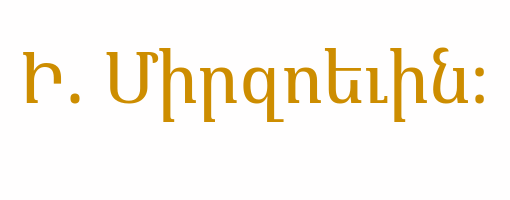Ի. Միրզոեւին։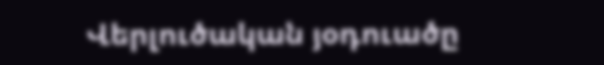Վերլուծական յօդուածը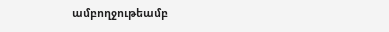ամբողջութեամբ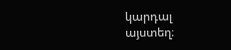կարդալ այստեղ։